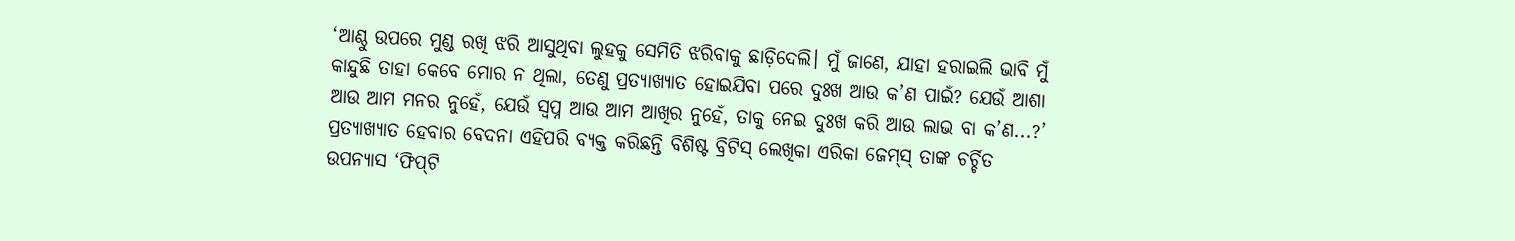‘ଆଣ୍ଠୁ ଉପରେ ମୁଣ୍ଡ ରଖି ଝରି ଆସୁଥିବା ଲୁହକୁ ସେମିତି ଝରିବାକୁ ଛାଡ଼ିଦେଲି। ମୁଁ ଜାଣେ, ଯାହା ହରାଇଲି ଭାବି ମୁଁ କାନ୍ଦୁଛି ତାହା କେବେ ମୋର ନ ଥିଲା, ତେଣୁ ପ୍ରତ୍ୟାଖ୍ୟାତ ହୋଇଯିବା ପରେ ଦୁଃଖ ଆଉ କ’ଣ ପାଇଁ? ଯେଉଁ ଆଶା ଆଉ ଆମ ମନର ନୁହେଁ, ଯେଉଁ ସ୍ବପ୍ନ ଆଉ ଆମ ଆଖିର ନୁହେଁ, ତାକୁ ନେଇ ଦୁଃଖ କରି ଆଉ ଲାଭ ବା କ’ଣ...?’ ପ୍ରତ୍ୟାଖ୍ୟାତ ହେବାର ବେଦନା ଏହିପରି ବ୍ୟକ୍ତ କରିଛନ୍ତି ବିଶିଷ୍ଟ ବ୍ରିଟିସ୍‌ ଲେଖିକା ଏରିକା ଜେମ୍‌ସ୍ ତାଙ୍କ ଚର୍ଚ୍ଚିତ ଉପନ୍ୟାସ ‘ଫିପ୍‌ଟି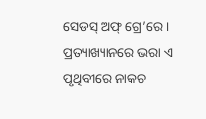ସେଡସ୍ ଅଫ୍ ଗ୍ରେ’ରେ। ପ୍ରତ୍ୟାଖ୍ୟାନରେ ଭରା ଏ ପୃଥିବୀରେ ନାକଚ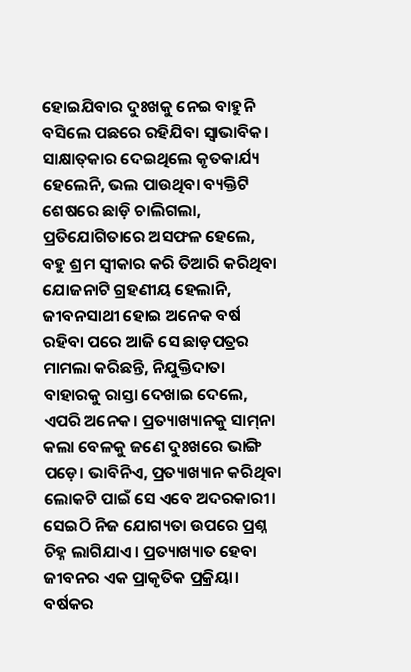ହୋଇଯିବାର ଦୁଃଖକୁ ନେଇ ବାହୁନି ବସିଲେ ପଛରେ ରହିଯିବା ସ୍ବାଭାବିକ। ସାକ୍ଷାତ୍‌କାର ଦେଇଥିଲେ କୃତକାର୍ଯ୍ୟ ହେଲେନି, ଭଲ ପାଉଥିବା ବ୍ୟକ୍ତିଟି ଶେଷରେ ଛାଡ଼ି ଚାଲିଗଲା, ପ୍ରତିଯୋଗିତାରେ ଅସଫଳ ହେଲେ, ବହୁ ଶ୍ରମ ସ୍ବୀକାର କରି ତିଆରି କରିଥିବା ଯୋଜନାଟି ଗ୍ରହଣୀୟ ହେଲାନି, ଜୀବନସାଥୀ ହୋଇ ଅନେକ ବର୍ଷ ରହିବା ପରେ ଆଜି ସେ ଛାଡ଼ପତ୍ରର ମାମଲା କରିଛନ୍ତି, ନିଯୁକ୍ତିଦାତା ବାହାରକୁ ରାସ୍ତା ଦେଖାଇ ଦେଲେ, ଏପରି ଅନେକ। ପ୍ରତ୍ୟାଖ୍ୟାନକୁ ସାମ୍‌ନା କଲା ବେଳକୁ ଜଣେ ଦୁଃଖରେ ଭାଙ୍ଗି ପଡ଼େ। ଭାବିନିଏ, ପ୍ରତ୍ୟାଖ୍ୟାନ କରିଥିବା ଲୋକଟି ପାଇଁ ସେ ଏବେ ଅଦରକାରୀ। ସେଇଠି ନିଜ ଯୋଗ୍ୟତା ଉପରେ ପ୍ରଶ୍ନ ଚିହ୍ନ ଲାଗିଯାଏ। ପ୍ରତ୍ୟାଖ୍ୟାତ ହେବା ଜୀବନର ଏକ ପ୍ରାକୃତିକ ପ୍ରକ୍ରିୟା। ବର୍ଷକର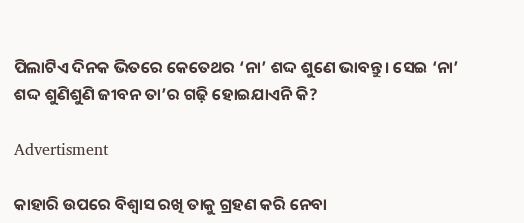ପିଲାଟିଏ ଦିନକ ଭିତରେ କେତେଥର ‘ନା’ ଶଦ୍ଦ ଶୁଣେ ଭାବନ୍ତୁ। ସେଇ ‘ନା’ ଶଦ୍ଦ ଶୁଣିଶୁଣି ଜୀବନ ତା’ର ଗଢ଼ି ହୋଇଯାଏନି କି?

Advertisment

କାହାରି ଉପରେ ବିଶ୍ୱାସ ରଖି ତାକୁ ଗ୍ରହଣ କରି ନେବା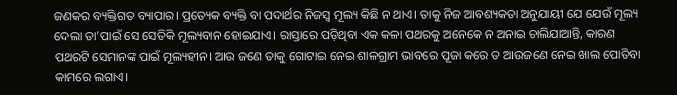ଜଣକର ବ୍ୟକ୍ତିଗତ ବ୍ୟାପାର। ପ୍ରତ୍ୟେକ ବ୍ୟକ୍ତି ବା ପଦାର୍ଥର ନିଜସ୍ବ ମୂଲ୍ୟ କିଛି ନ ଥାଏ। ତାକୁ ନିଜ ଆବଶ୍ୟକତା ଅନୁଯାୟୀ ଯେ ଯେଉଁ ମୂଲ୍ୟ ଦେଲା ତା’ପାଇଁ ସେ ସେତିକି ମୂଲ୍ୟବାନ ହୋଇଯାଏ। ରାସ୍ତାରେ ପଡ଼ିଥିବା ଏକ କଳା ପଥରକୁ ଅନେକେ ନ ଅନାଇ ଚାଲିଯାଆନ୍ତି, କାରଣ ପଥରଟି ସେମାନଙ୍କ ପାଇଁ ମୂଲ୍ୟହୀନ। ଆଉ ଜଣେ ତାକୁ ଗୋଟାଇ ନେଇ ଶାଳଗ୍ରାମ ଭାବରେ ପୂଜା କରେ ତ ଆଉଜଣେ ନେଇ ଖାଲ ପୋତିବା କାମରେ ଲଗାଏ।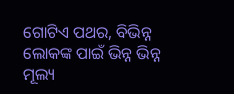ଗୋଟିଏ ପଥର, ବିଭିନ୍ନ ଲୋକଙ୍କ ପାଇଁ ଭିନ୍ନ ଭିନ୍ନ ମୂଲ୍ୟ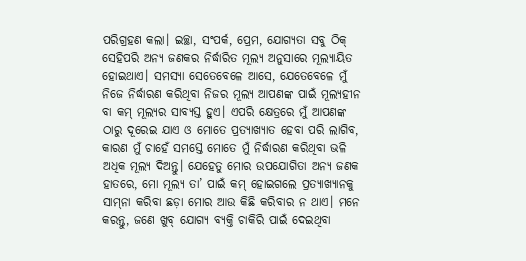ପରିଗ୍ରହଣ କଲା। ଇଚ୍ଛା, ସଂପର୍କ, ପ୍ରେମ, ଯୋଗ୍ୟତା ସବୁ ଠିକ୍ ସେହିପରି ଅନ୍ୟ ଜଣକର ନିର୍ଦ୍ଧାରିତ ମୂଲ୍ୟ ଅନୁସାରେ ମୂଲ୍ୟାୟିତ ହୋଇଥାଏ। ସମସ୍ୟା ସେତେବେଳେ ଆସେ, ଯେତେବେଳେ ମୁଁ ନିଜେ ନିର୍ଦ୍ଧାରଣ କରିଥିବା ନିଜର ମୂଲ୍ୟ ଆପଣଙ୍କ ପାଇଁ ମୂଲ୍ୟହୀନ ବା କମ୍‌ ମୂଲ୍ୟର ସାବ୍ୟସ୍ତ ହୁଏ। ଏପରି କ୍ଷେତ୍ରରେ ମୁଁ ଆପଣଙ୍କ ଠାରୁ ଦୂରେଇ ଯାଏ ଓ ମୋତେ ପ୍ରତ୍ୟାଖ୍ୟାତ ହେବା ପରି ଲାଗିବ, କାରଣ ମୁଁ ଚାହେଁ ସମସ୍ତେ ମୋତେ ମୁଁ ନିର୍ଦ୍ଧାରଣ କରିଥିବା ଭଳି ଅଧିକ ମୂଲ୍ୟ ଦିଅନ୍ତୁ। ଯେହେତୁ ମୋର ଉପଯୋଗିତା ଅନ୍ୟ ଜଣକ ହାତରେ, ମୋ ମୂଲ୍ୟ ତା’ ପାଇଁ କମ୍‌ ହୋଇଗଲେ ପ୍ରତ୍ୟାଖ୍ୟାନକୁ ସାମ୍‌ନା କରିବା ଛଡ଼ା ମୋର ଆଉ କିଛି କରିବାର ନ ଥାଏ। ମନେ କରନ୍ତୁ, ଜଣେ ଖୁବ୍ ଯୋଗ୍ୟ ବ୍ୟକ୍ତି ଚାକିରି ପାଇଁ ଦେଇଥିବା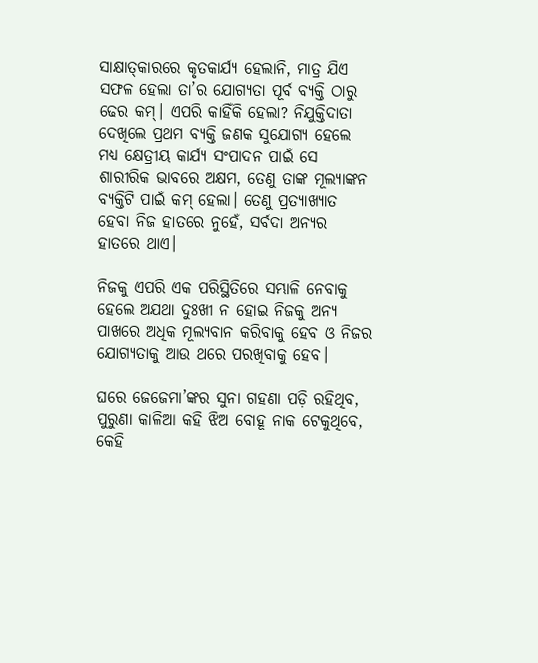ସାକ୍ଷାତ୍‌କାରରେ କୃତକାର୍ଯ୍ୟ ହେଲାନି, ମାତ୍ର ଯିଏ ସଫଳ ହେଲା ତା’ର ଯୋଗ୍ୟତା ପୂର୍ବ ବ୍ୟକ୍ତି ଠାରୁ ଢେର କମ୍‌। ଏପରି କାହିଁକି ହେଲା? ନିଯୁକ୍ତିଦାତା ଦେଖିଲେ ପ୍ରଥମ ବ୍ୟକ୍ତି ଜଣକ ସୁଯୋଗ୍ୟ ହେଲେ ମଧ୍ୟ କ୍ଷେତ୍ରୀୟ କାର୍ଯ୍ୟ ସଂପାଦନ ପାଇଁ ସେ ଶାରୀରିକ ଭାବରେ ଅକ୍ଷମ, ତେଣୁ ତାଙ୍କ ମୂଲ୍ୟାଙ୍କନ ବ୍ୟକ୍ତିଟି ପାଇଁ କମ୍ ହେଲା। ତେଣୁ ପ୍ରତ୍ୟାଖ୍ୟାତ ହେବା ନିଜ ହାତରେ ନୁହେଁ, ସର୍ବଦା ଅନ୍ୟର ହାତରେ ଥାଏ।

ନିଜକୁ ଏପରି ଏକ ପରିସ୍ଥିତିରେ ସମ୍ଭାଳି ନେବାକୁ ହେଲେ ଅଯଥା ଦୁଃଖୀ ନ ହୋଇ ନିଜକୁ ଅନ୍ୟ ପାଖରେ ଅଧିକ ମୂଲ୍ୟବାନ କରିବାକୁ ହେବ ଓ ନିଜର ଯୋଗ୍ୟତାକୁ ଆଉ ଥରେ ପରଖିବାକୁ ହେବ।

ଘରେ ଜେଜେମା’ଙ୍କର ସୁନା ଗହଣା ପଡ଼ି ରହିଥିବ, ପୁରୁଣା କାଳିଆ କହି ଝିଅ ବୋହୂ ନାକ ଟେକୁଥିବେ, କେହି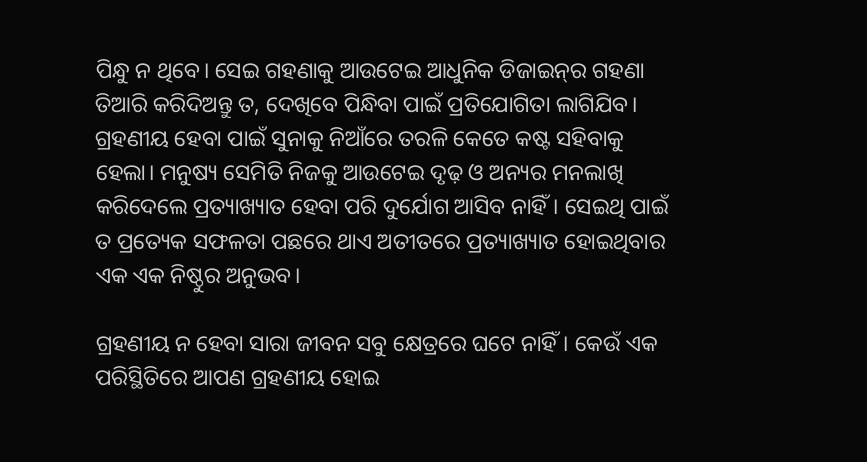ପିନ୍ଧୁ ନ ଥିବେ। ସେଇ ଗହଣାକୁ ଆଉଟେଇ ଆଧୁନିକ ଡିଜାଇନ୍‌ର ଗହଣା ତିଆରି କରିଦିଅନ୍ତୁ ତ, ଦେଖିବେ ପିନ୍ଧିବା ପାଇଁ ପ୍ରତିଯୋଗିତା ଲାଗିଯିବ। ଗ୍ରହଣୀୟ ହେବା ପାଇଁ ସୁନାକୁ ନିଆଁରେ ତରଳି କେତେ କଷ୍ଟ ସହିବାକୁ ହେଲା। ମନୁଷ୍ୟ ସେମିତି ନିଜକୁ ଆଉଟେଇ ଦୃଢ଼ ଓ ଅନ୍ୟର ମନଲାଖି କରିଦେଲେ ପ୍ରତ୍ୟାଖ୍ୟାତ ହେବା ପରି ଦୁର୍ଯୋଗ ଆସିବ ନାହିଁ। ସେଇଥି ପାଇଁ ତ ପ୍ରତ୍ୟେକ ସଫଳତା ପଛରେ ଥାଏ ଅତୀତରେ ପ୍ରତ୍ୟାଖ୍ୟାତ ହୋଇଥିବାର ଏକ ଏକ ନିଷ୍ଠୁର ଅନୁଭବ।

ଗ୍ରହଣୀୟ ନ ହେବା ସାରା ଜୀବନ ସବୁ କ୍ଷେତ୍ରରେ ଘଟେ ନାହିଁ। କେଉଁ ଏକ ପରିସ୍ଥିତିରେ ଆପଣ ଗ୍ରହଣୀୟ ହୋଇ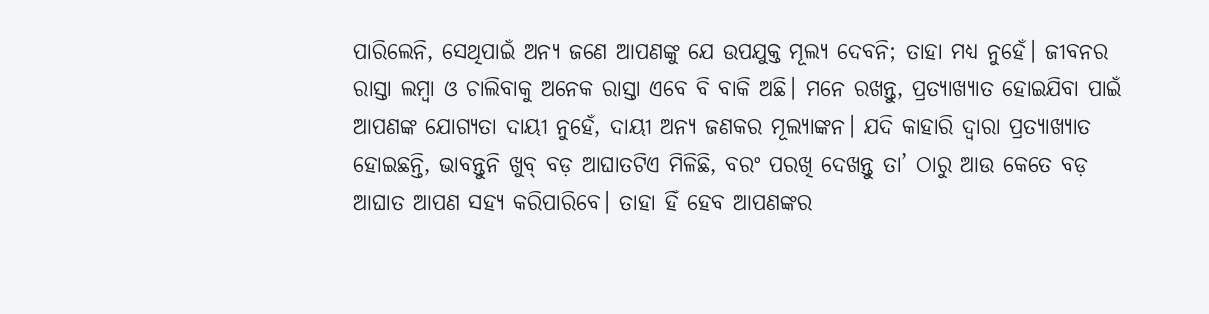ପାରିଲେନି, ସେଥିପାଇଁ ଅନ୍ୟ ଜଣେ ଆପଣଙ୍କୁ ଯେ ଉପଯୁକ୍ତ ମୂଲ୍ୟ ଦେବନି; ତାହା ମଧ୍ୟ ନୁହେଁ। ଜୀବନର ରାସ୍ତା ଲମ୍ବା ଓ ଚାଲିବାକୁ ଅନେକ ରାସ୍ତା ଏବେ ବି ବାକି ଅଛି। ମନେ ରଖନ୍ତୁ, ପ୍ରତ୍ୟାଖ୍ୟାତ ହୋଇଯିବା ପାଇଁ ଆପଣଙ୍କ ଯୋଗ୍ୟତା ଦାୟୀ ନୁହେଁ, ଦାୟୀ ଅନ୍ୟ ଜଣକର ମୂଲ୍ୟାଙ୍କନ। ଯଦି କାହାରି ଦ୍ବାରା ପ୍ରତ୍ୟାଖ୍ୟାତ ହୋଇଛନ୍ତି, ଭାବନ୍ତୁନି ଖୁବ୍ ବଡ଼ ଆଘାତଟିଏ ମିଳିଛି, ବରଂ ପରଖି ଦେଖନ୍ତୁ ତା’ ଠାରୁ ଆଉ କେତେ ବଡ଼ ଆଘାତ ଆପଣ ସହ୍ୟ କରିପାରିବେ। ତାହା ହିଁ ହେବ ଆପଣଙ୍କର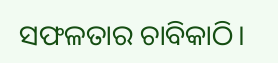ସଫଳତାର ଚାବିକାଠି।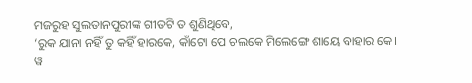ମଜରୁହ ସୁଲତାନପୁରୀଙ୍କ ଗୀତଟି ତ ଶୁଣିଥିବେ,
‘ରୁକ ଯାନା ନହିଁ ତୁ କହିଁ ହାରକେ, କାଁଟୋ ପେ ଚଲକେ ମିଲେଙ୍ଗେ ଶାୟେ ବାହାର କେ।
ୱ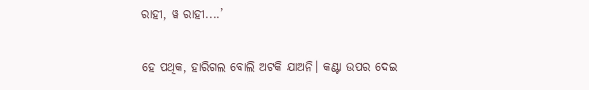ରାହୀ, ୱ ରାହୀ....’

ହେ ପଥିକ, ହାରିଗଲ ବୋଲି ଅଟକି ଯାଅନି। କଣ୍ଟା ଉପର ଦେଇ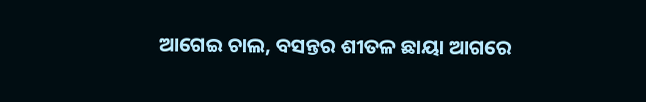ଆଗେଇ ଚାଲ, ବସନ୍ତର ଶୀତଳ ଛାୟା ଆଗରେ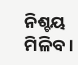ନିଶ୍ଚୟ ମିଳିବ।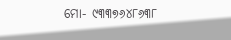ମୋ- ୯୩୩୭୬୪୮୬୩୮